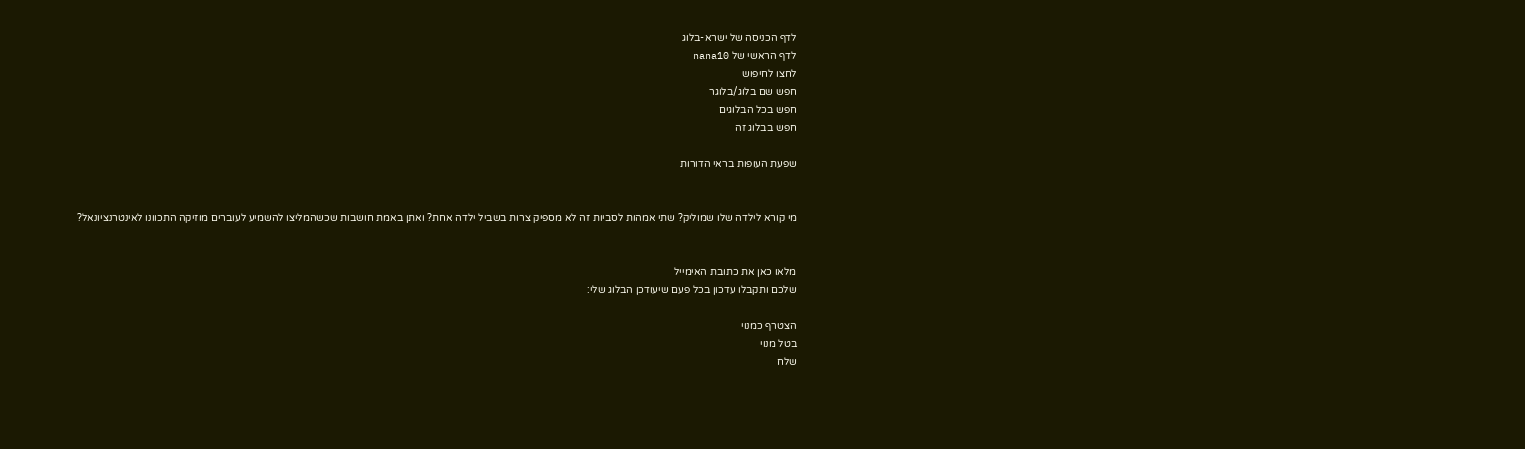לדף הכניסה של ישרא-בלוג
לדף הראשי של nana10
לחצו לחיפוש
חפש שם בלוג/בלוגר
חפש בכל הבלוגים
חפש בבלוג זה

שפעת העופות בראי הדורות


מי קורא לילדה שלו שמוליק? שתי אמהות לסביות זה לא מספיק צרות בשביל ילדה אחת? ואתן באמת חושבות שכשהמליצו להשמיע לעוברים מוזיקה התכוונו לאינטרנציונאל?


מלאו כאן את כתובת האימייל
שלכם ותקבלו עדכון בכל פעם שיעודכן הבלוג שלי:

הצטרף כמנוי
בטל מנוי
שלח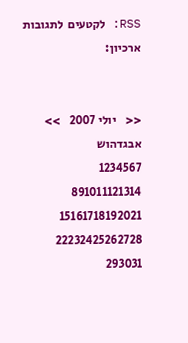RSS: לקטעים  לתגובות
ארכיון:


<<    יולי 2007    >>
אבגדהוש
1234567
891011121314
15161718192021
22232425262728
293031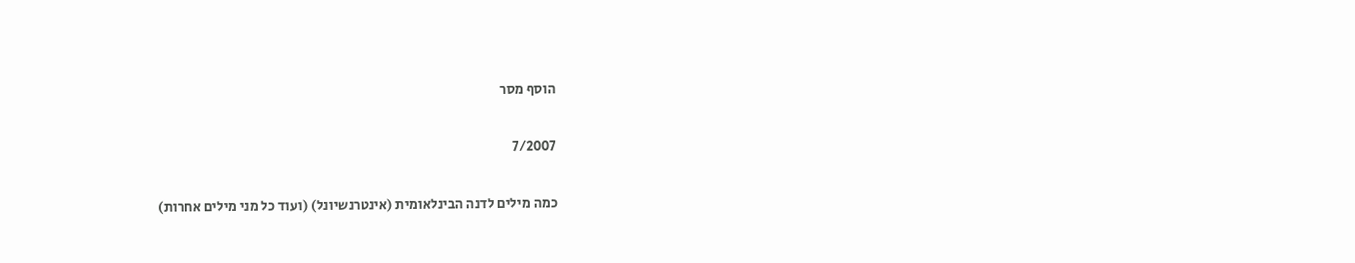הוסף מסר

7/2007

כמה מילים לדנה הבינלאומית (אינטרנשיונל) (ועוד כל מני מילים אחרות)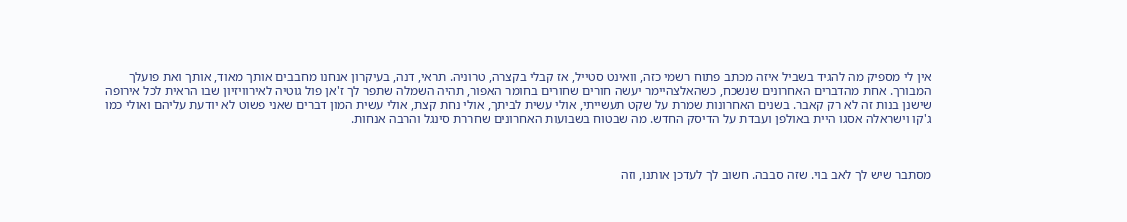אין לי מספיק מה להגיד בשביל איזה מכתב פתוח רשמי כזה, וואינט סטייל, אז קבלי בקצרה, טרוניה. תראי, דנה, בעיקרון אנחנו מחבבים אותך מאוד, אותך ואת פועלך המבורך. אחת מהדברים האחרונים שנשכח, כשהאלצהיימר יעשה חורים שחורים בחומר האפור, תהיה השמלה שתפר לך ז'אן פול גוטיה לאירוויזיון שבו הראית לכל אירופה שישנן בנות זה לא רק קאבר. בשנים האחרונות שמרת על שקט תעשייתי, אולי עשית לביתך, אולי נחת קצת, אולי עשית המון דברים שאני פשוט לא יודעת עליהם ואולי כמו ג'קו וישראלה אסגו היית באולפן ועבדת על הדיסק החדש. מה שבטוח בשבועות האחרונים שחררת סינגל והרבה אנחות.



מסתבר שיש לך לאב בוי. שזה סבבה. חשוב לך לעדכן אותנו, וזה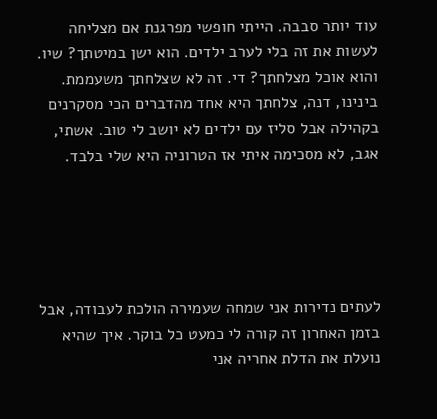עוד יותר סבבה. הייתי חופשי מפרגנת אם מצליחה לעשות את זה בלי לערב ילדים. הוא ישן במיטתך? שיו. והוא אוכל מצלחתך? די. זה לא שצלחתך משעממת. בינינו, דנה, צלחתך היא אחד מהדברים הכי מסקרנים בקהילה אבל סליז עם ילדים לא יושב לי טוב. אשתי, אגב, לא מסכימה איתי אז הטרוניה היא שלי בלבד.





לעתים נדירות אני שמחה שעמירה הולכת לעבודה, אבל בזמן האחרון זה קורה לי כמעט כל בוקר. איך שהיא נועלת את הדלת אחריה אני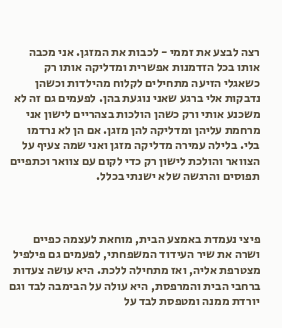רצה לבצע את זממי - לכבות את המזגן. אני מכבה אותו בכל הזדמנות אפשרית ומדליקה אותו רק כשאגלי הזיעה מתחילים לקלוח מהילדות וכשהן נדבקות אלי ברגע שאני נוגעת בהן. לפעמים גם זה לא משכנע אותי ורק כשהן הולכות בצהריים לישון אני מרחמת עליהן ומדליקה להן מזגן. אם הן לא נרדמו בלי. בלילה עמירה מדליקה מזגן ואני שמה צעיף על הצוואר והולכת לישון רק כדי לקום עם צוואר וכתפיים תפוסים והרגשה שלא ישנתי בכלל.



פיצי נעמדת באמצע הבית, מוחאת לעצמה כפיים ושרה את שיר העידוד המשפחתי, לפעמים גם פילפיל מצטרפת אליה, ואז מתחילה ללכת. היא עושה צעדות ברחבי הבית והמרפסת, היא עולה על הבימבה לבד וגם יורדת ממנה ומטפסת לבד על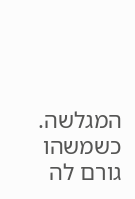המגלשה. כשמשהו גורם לה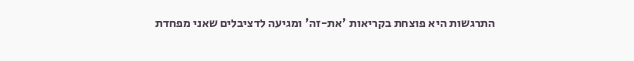התרגשות היא פוצחת בקריאות 'את-זה' ומגיעה לדציבלים שאני מפחדת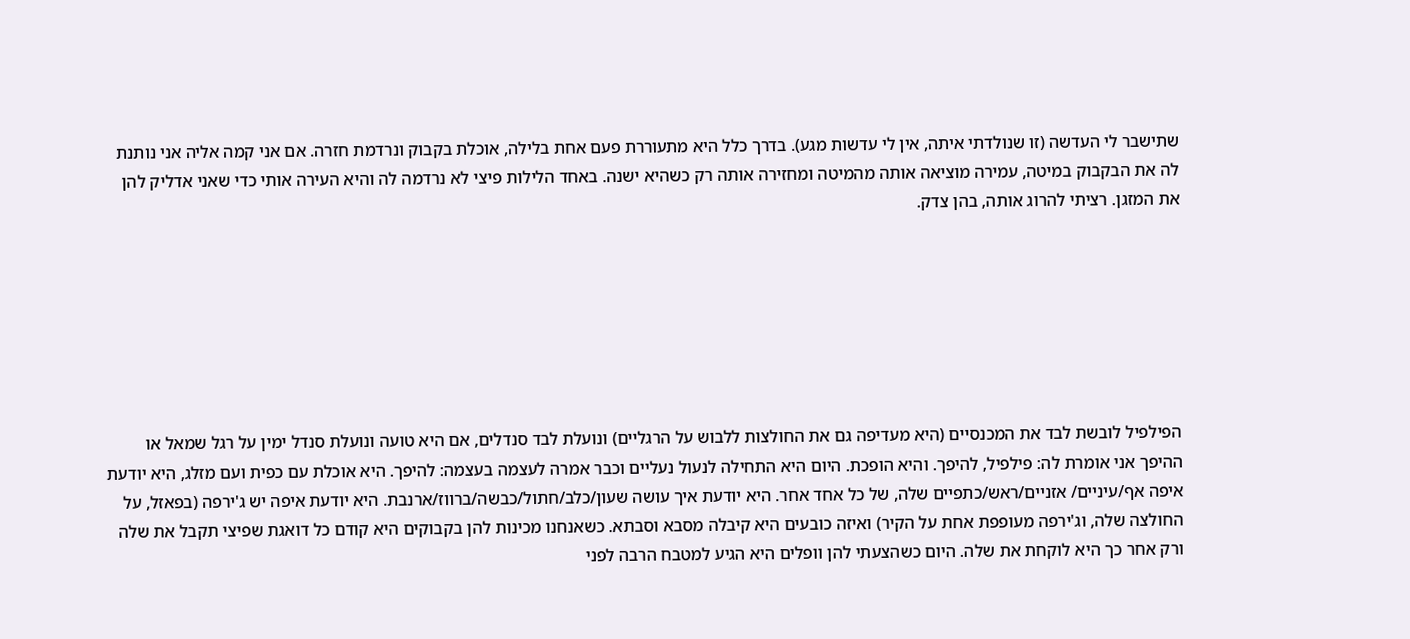שתישבר לי העדשה (זו שנולדתי איתה, אין לי עדשות מגע). בדרך כלל היא מתעוררת פעם אחת בלילה, אוכלת בקבוק ונרדמת חזרה. אם אני קמה אליה אני נותנת לה את הבקבוק במיטה, עמירה מוציאה אותה מהמיטה ומחזירה אותה רק כשהיא ישנה. באחד הלילות פיצי לא נרדמה לה והיא העירה אותי כדי שאני אדליק להן את המזגן. רציתי להרוג אותה, בהן צדק.







הפילפיל לובשת לבד את המכנסיים (היא מעדיפה גם את החולצות ללבוש על הרגליים) ונועלת לבד סנדלים, אם היא טועה ונועלת סנדל ימין על רגל שמאל או ההיפך אני אומרת לה: פילפיל, להיפך. והיא הופכת. היום היא התחילה לנעול נעליים וכבר אמרה לעצמה בעצמה: להיפך. היא אוכלת עם כפית ועם מזלג, היא יודעת איפה אף/עיניים/ אזניים/ראש/כתפיים שלה, של כל אחד אחר. היא יודעת איך עושה שעון/כלב/חתול/כבשה/ברווז/ארנבת. היא יודעת איפה יש ג'ירפה (בפאזל, על החולצה שלה, וג'ירפה מעופפת אחת על הקיר) ואיזה כובעים היא קיבלה מסבא וסבתא. כשאנחנו מכינות להן בקבוקים היא קודם כל דואגת שפיצי תקבל את שלה ורק אחר כך היא לוקחת את שלה. היום כשהצעתי להן וופלים היא הגיע למטבח הרבה לפני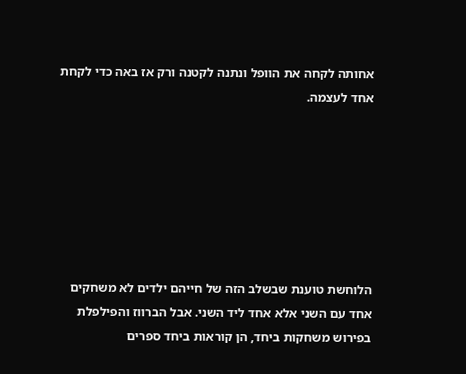אחותה לקחה את הוופל ונתנה לקטנה ורק אז באה כדי לקחת אחד לעצמה.







הלוחשת טוענת שבשלב הזה של חייהם ילדים לא משחקים אחד עם השני אלא אחד ליד השני. אבל הברווז והפילפלת בפירוש משחקות ביחד, הן קוראות ביחד ספרים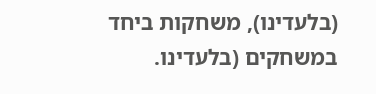(בלעדינו), משחקות ביחד במשחקים (בלעדינו.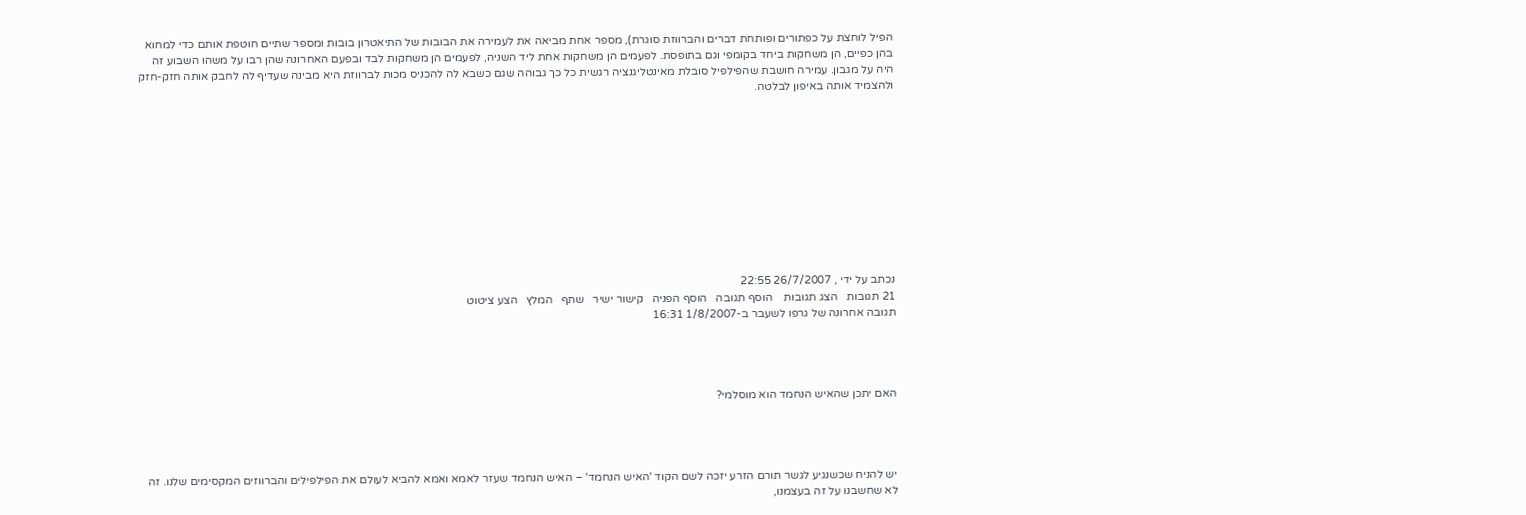הפיל לוחצת על כפתורים ופותחת דברים והברווזת סוגרת), מספר אחת מביאה את לעמירה את הבובות של התיאטרון בובות ומספר שתיים חוטפת אותם כדי למחוא בהן כפיים, הן משחקות ביחד בקומפי וגם בתופסת. לפעמים הן משחקות אחת ליד השניה, לפעמים הן משחקות לבד ובפעם האחרונה שהן רבו על משהו השבוע זה היה על מגבון. עמירה חושבת שהפילפיל סובלת מאינטליגנציה רגשית כל כך גבוהה שגם כשבא לה להכניס מכות לברווזת היא מבינה שעדיף לה לחבק אותה חזק-חזק ולהצמיד אותה באיפון לבלטה.











נכתב על ידי , 26/7/2007 22:55
21 תגובות   הצג תגובות    הוסף תגובה   הוסף הפניה   קישור ישיר   שתף   המלץ   הצע ציטוט
תגובה אחרונה של גרפו לשעבר ב-1/8/2007 16:31




האם יתכן שהאיש הנחמד הוא מוסלמי?




יש להניח שכשנגיע לגשר תורם הזרע יזכה לשם הקוד 'האיש הנחמד' – האיש הנחמד שעזר לאמא ואמא להביא לעולם את הפילפילים והברווזים המקסימים שלנו. זה לא שחשבנו על זה בעצמנו,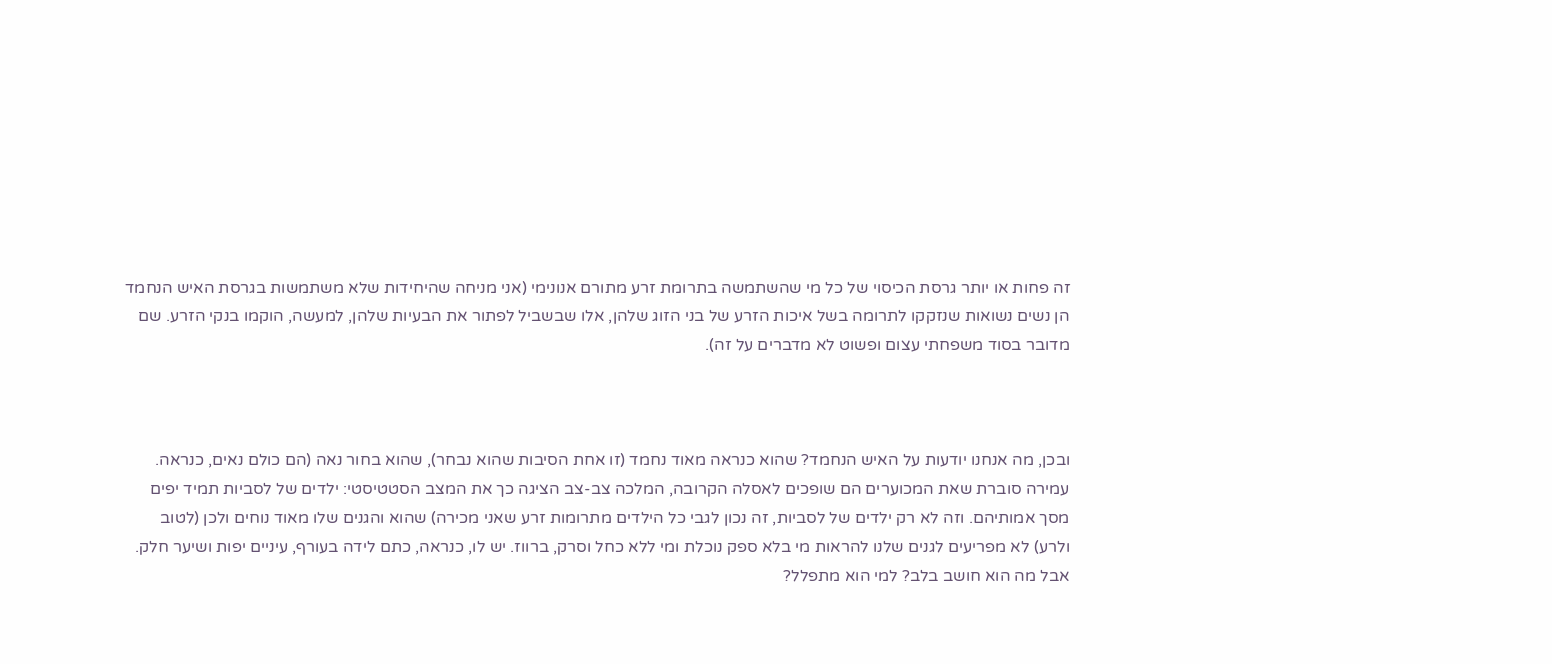זה פחות או יותר גרסת הכיסוי של כל מי שהשתמשה בתרומת זרע מתורם אנונימי (אני מניחה שהיחידות שלא משתמשות בגרסת האיש הנחמד הן נשים נשואות שנזקקו לתרומה בשל איכות הזרע של בני הזוג שלהן, אלו שבשביל לפתור את הבעיות שלהן, למעשה, הוקמו בנקי הזרע. שם מדובר בסוד משפחתי עצום ופשוט לא מדברים על זה).



ובכן, מה אנחנו יודעות על האיש הנחמד? שהוא כנראה מאוד נחמד (זו אחת הסיבות שהוא נבחר), שהוא בחור נאה (הם כולם נאים, כנראה. עמירה סוברת שאת המכוערים הם שופכים לאסלה הקרובה, המלכה צב-צב הציגה כך את המצב הסטטיסטי: ילדים של לסביות תמיד יפים מסך אמותיהם. וזה לא רק ילדים של לסביות, זה נכון לגבי כל הילדים מתרומות זרע שאני מכירה) שהוא והגנים שלו מאוד נוחים ולכן (לטוב ולרע) לא מפריעים לגנים שלנו להראות מי בלא ספק נוכלת ומי ללא כחל וסרק, ברווז. יש לו, כנראה, כתם לידה בעורף, עיניים יפות ושיער חלק. אבל מה הוא חושב בלב? למי הוא מתפלל?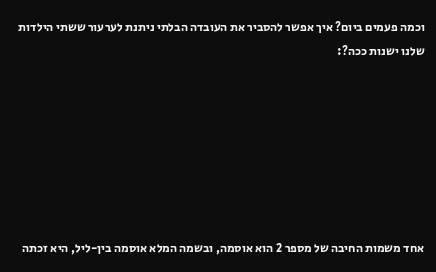וכמה פעמים ביום? איך אפשר להסביר את העובדה הבלתי ניתנת לערעור ששתי הילדות שלנו ישנות ככה?:







אחד משמות החיבה של מספר 2 הוא אוסמה, ובשמה המלא אוסמה בין-ליל, היא זכתה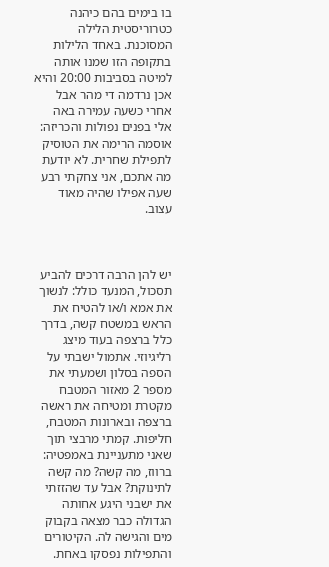בו בימים בהם כיהנה כטרוריסטית הלילה המסוכנת. באחד הלילות בתקופה הזו שמנו אותה למיטה בסביבות 20:00 והיא אכן נרדמה די מהר אבל אחרי כשעה עמירה באה אלי בפנים נפולות והכריזה: אוסמה הרימה את הטוסיק לתפילת שחרית. לא יודעת מה אתכם, אני צחקתי רבע שעה אפילו שהיה מאוד עצוב.



יש להן הרבה דרכים להביע תסכול, המנעד כולל: לנשוך את אמא ו/או להטיח את הראש במשטח קשה, בדרך כלל ברצפה בעוד מיצג רליגיוזי. אתמול ישבתי על הספה בסלון ושמעתי את מספר 2 מאזור המטבח מקטרת ומטיחה את ראשה ברצפה ובארונות המטבח, חליפות. קמתי מרבצי תוך שאני מתעניינת באמפטיה: ברווז, מה קשה? מה קשה לתינוקת? אבל עד שהזזתי את ישבני היגע אחותה הגדולה כבר מצאה בקבוק מים והגישה לה. הקיטורים והתפילות נפסקו באחת.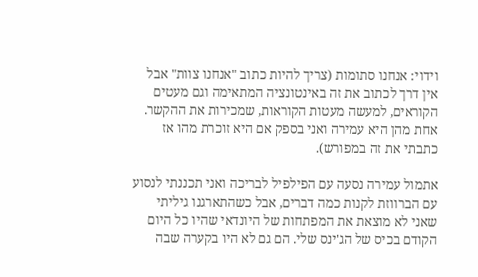וידוי: אנחנו סתומות (צריך להיות כתוב "אנחנו צוות" אבל אין דרך לכתוב את זה באינטונציה המתאימה וגם מעטים הקוראים, למעשה מעטות הקוראות, שמכירות את ההקשר. אחת מהן היא עמירה ואני בספק אם היא זוכרת מהו אז כתבתי את זה במפורש).

אתמול עמירה נסעה עם הפילפיל לבריכה ואני תכננתי לנסוע עם הברווזת לקנות כמה דברים, אבל כשהתארגנו גיליתי שאני לא מוצאת את המפתחות של היונדאי שהיו כל היום הקודם בכיס של הג'ינס שלי. הם גם לא היו בקערה שבה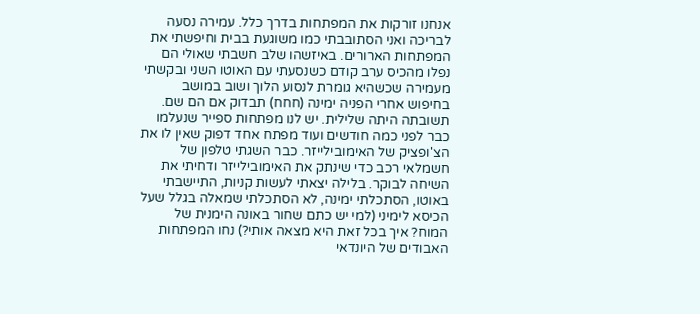אנחנו זורקות את המפתחות בדרך כלל. עמירה נסעה לבריכה ואני הסתובבתי כמו משוגעת בבית וחיפשתי את המפתחות הארורים. באיזשהו שלב חשבתי שאולי הם נפלו מהכיס ערב קודם כשנסעתי עם האוטו השני ובקשתי מעמירה שכשהיא גומרת לנסוע הלוך ושוב במושב בחיפוש אחרי הפניה ימינה (חחח) תבדוק אם הם שם. תשובתה היתה שלילית. יש לנו מפתחות ספייר שנעלמו כבר לפני כמה חודשים ועוד מפתח אחד דפוק שאין לו את הצ'ופציק של האימובילייזר. כבר השגתי טלפון של חשמלאי רכב כדי שינתק את האימובילייזר ודחיתי את השיחה לבוקר. בלילה יצאתי לעשות קניות, התיישבתי באוטו, הסתכלתי ימינה, לא הסתכלתי שמאלה בגלל שעל הכיסא לימיני (למי יש כתם שחור באונה הימנית של המוח? איך בכל זאת היא מצאה אותי?) נחו המפתחות האבודים של היונדאי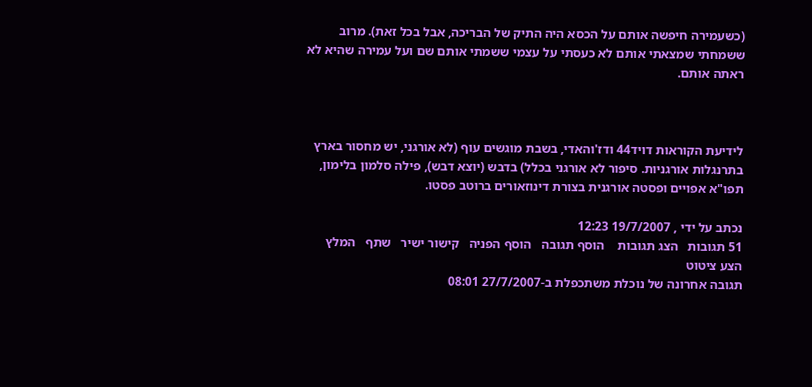(כשעמירה חיפשה אותם על הכסא היה התיק של הבריכה, אבל בכל זאת). מרוב ששמחתי שמצאתי אותם לא כעסתי על עצמי ששמתי אותם שם ועל עמירה שהיא לא ראתה אותם.



לידיעת הקוראות דויד44 ודז'והאדי, בשבת מוגשים עוף (לא אורגני, יש מחסור בארץ בתרנגלות אורגניות. סיפור לא אורגני בכלל) בדבש (יוצא דבש), פילה סלמון בלימון, תפו"א אפויים ופסטה אורגנית בצורת דינוזאורים ברוטב פסטו.

נכתב על ידי , 19/7/2007 12:23
51 תגובות   הצג תגובות    הוסף תגובה   הוסף הפניה   קישור ישיר   שתף   המלץ   הצע ציטוט
תגובה אחרונה של נוכלת משתכפלת ב-27/7/2007 08:01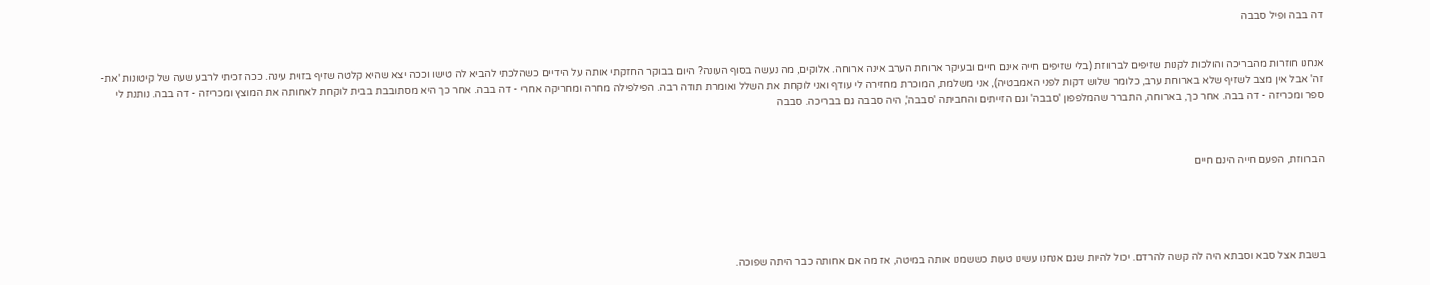דה בבה ופיל סבבה


אנחנו חוזרות מהבריכה והולכות לקנות שזיפים לברווזת (בלי שזיפים חייה אינם חיים ובעיקר ארוחת הערב אינה ארוחה. אלוקים, מה נעשה בסוף העונה? היום בבוקר החזקתי אותה על הידיים כשהלכתי להביא לה טישו וככה יצא שהיא קלטה שזיף בזוית עינה. ככה זכיתי לרבע שעה של קיטונות 'את-זה' אבל אין מצב לשזיף שלא בארוחת ערב, כלומר שלוש דקות לפני האמבטיה), אני משלמת, המוכרת מחזירה לי עודף ואני לוקחת את השלל ואומרת תודה רבה. הפילפילה מחרה ומחריקה אחרי - דה בבה. אחר כך היא מסתובבת בבית לוקחת לאחותה את המוצץ ומכריזה - דה בבה. נותנת לי ספר ומכריזה - דה בבה. אחר כך, בארוחה, התברר שהמלפפון 'סבבה' וגם הזייתים והחביתה 'סבבה', היה סבבה גם בבריכה. סבבה



הברווזת, הפעם חייה הינם חיים





בשבת אצל סבא וסבתא היה לה קשה להרדם. יכול להיות שגם אנחנו עשינו טעות כששמנו אותה במיטה, אז מה אם אחותה כבר היתה שפוכה.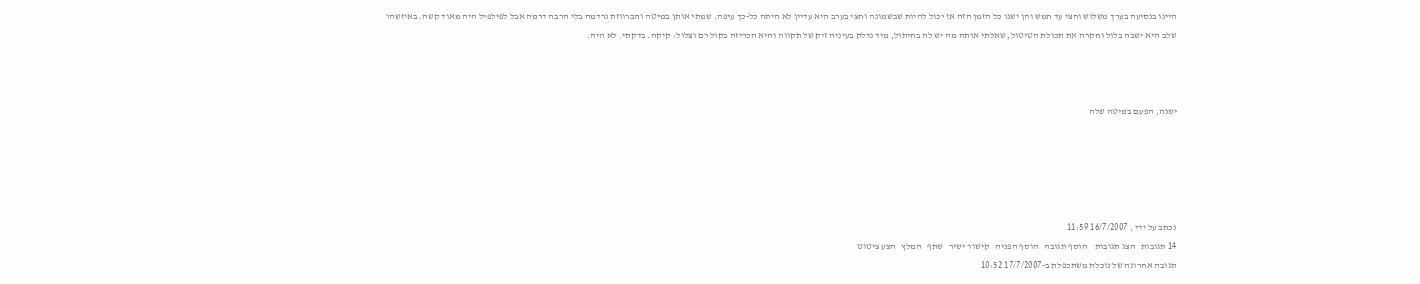היינו בנסיעה בערך משלוש וחצי עד חמש והן ישנו כל הזמן הזה אז יכול להיות שבשמונה וחצי בערב היא עדיין לא היתה כל-כך עיפה. שמתי אותן במיטה והברווזת נרדמה בלי הרבה דרמה אבל לפילפיל היה מאוד קשה. באיזשהו שלב היא ישבה בלול וחקרה את תכולת הטיטול, שאלתי אותה מה יש לה בחיתול, מיד נדלק בעיניה זיק של תקווה והיא הכריזה בקול רם וצלול: קיקה. בדקתי. לא היה.



ישנה, הפעם במיטה שלה





נכתב על ידי , 16/7/2007 11:59
14 תגובות   הצג תגובות    הוסף תגובה   הוסף הפניה   קישור ישיר   שתף   המלץ   הצע ציטוט
תגובה אחרונה של נוכלת משתכפלת ב-17/7/2007 10:52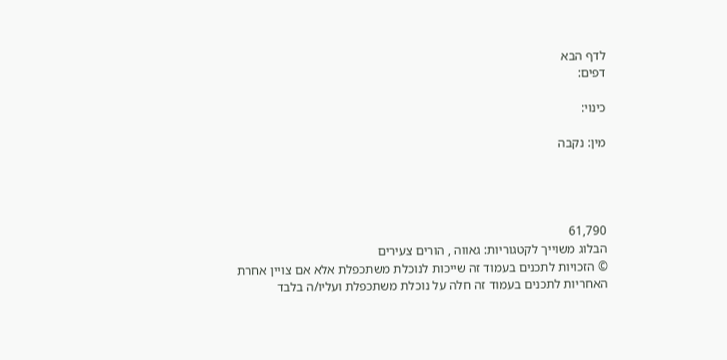לדף הבא
דפים:

כינוי:

מין: נקבה




61,790
הבלוג משוייך לקטגוריות: גאווה , הורים צעירים
© הזכויות לתכנים בעמוד זה שייכות לנוכלת משתכפלת אלא אם צויין אחרת
האחריות לתכנים בעמוד זה חלה על נוכלת משתכפלת ועליו/ה בלבד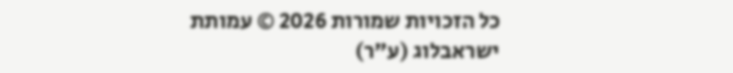כל הזכויות שמורות 2026 © עמותת ישראבלוג (ע"ר)